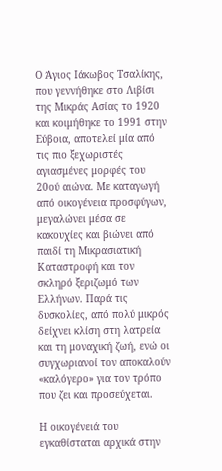Ο Άγιος Ιάκωβος Τσαλίκης, που γεννήθηκε στο Λιβίσι της Μικράς Ασίας το 1920 και κοιμήθηκε το 1991 στην Εύβοια, αποτελεί μία από τις πιο ξεχωριστές αγιασμένες μορφές του 20ού αιώνα. Με καταγωγή από οικογένεια προσφύγων, μεγαλώνει μέσα σε κακουχίες και βιώνει από παιδί τη Μικρασιατική Καταστροφή και τον σκληρό ξεριζωμό των Ελλήνων. Παρά τις δυσκολίες, από πολύ μικρός δείχνει κλίση στη λατρεία και τη μοναχική ζωή, ενώ οι συγχωριανοί τον αποκαλούν «καλόγερο» για τον τρόπο που ζει και προσεύχεται.

Η οικογένειά του εγκαθίσταται αρχικά στην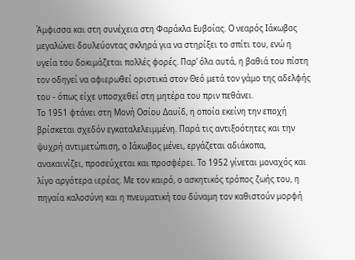Άμφισσα και στη συνέχεια στη Φαράκλα Ευβοίας. Ο νεαρός Ιάκωβος μεγαλώνει δουλεύοντας σκληρά για να στηρίξει το σπίτι του, ενώ η υγεία του δοκιμάζεται πολλές φορές. Παρ’ όλα αυτά, η βαθιά του πίστη τον οδηγεί να αφιερωθεί οριστικά στον Θεό μετά τον γάμο της αδελφής του - όπως είχε υποσχεθεί στη μητέρα του πριν πεθάνει.
Το 1951 φτάνει στη Μονή Οσίου Δαυίδ, η οποία εκείνη την εποχή βρίσκεται σχεδόν εγκαταλελειμμένη. Παρά τις αντιξοότητες και την ψυχρή αντιμετώπιση, ο Ιάκωβος μένει, εργάζεται αδιάκοπα, ανακαινίζει, προσεύχεται και προσφέρει. Το 1952 γίνεται μοναχός και λίγο αργότερα ιερέας. Με τον καιρό, ο ασκητικός τρόπος ζωής του, η πηγαία καλοσύνη και η πνευματική του δύναμη τον καθιστούν μορφή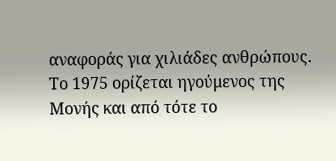αναφοράς για χιλιάδες ανθρώπους.
Το 1975 ορίζεται ηγούμενος της Μονής και από τότε το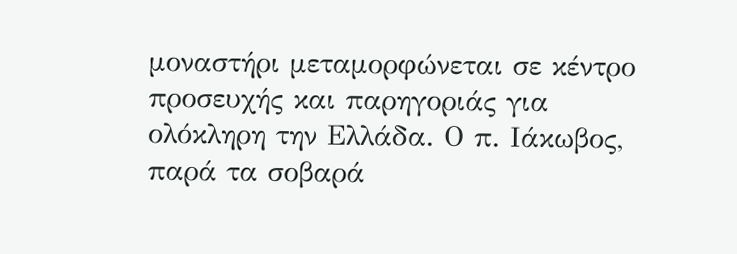μοναστήρι μεταμορφώνεται σε κέντρο προσευχής και παρηγοριάς για ολόκληρη την Ελλάδα. Ο π. Ιάκωβος, παρά τα σοβαρά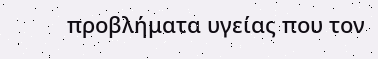προβλήματα υγείας που τον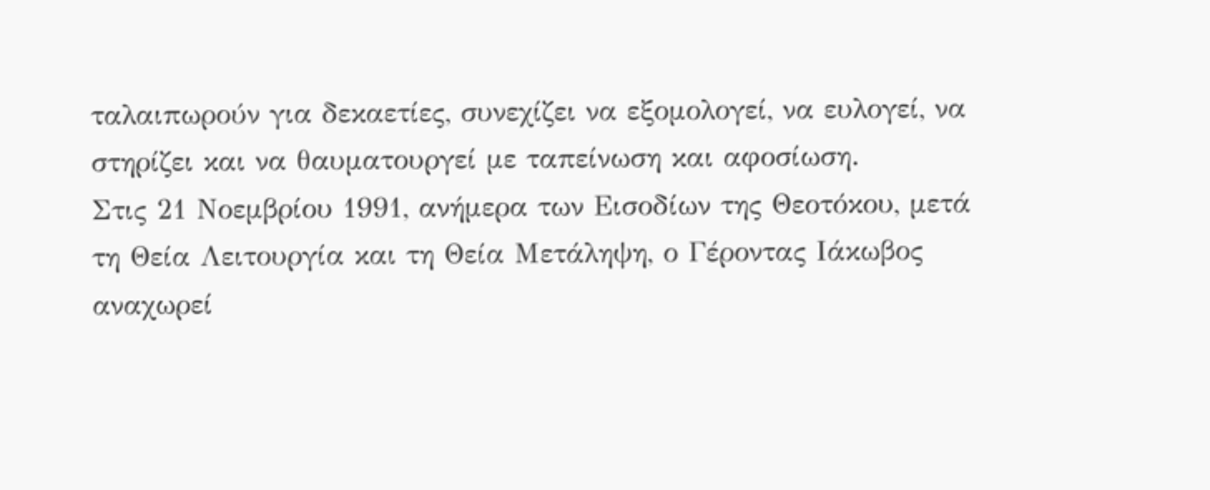ταλαιπωρούν για δεκαετίες, συνεχίζει να εξομολογεί, να ευλογεί, να στηρίζει και να θαυματουργεί με ταπείνωση και αφοσίωση.
Στις 21 Νοεμβρίου 1991, ανήμερα των Εισοδίων της Θεοτόκου, μετά τη Θεία Λειτουργία και τη Θεία Μετάληψη, ο Γέροντας Ιάκωβος αναχωρεί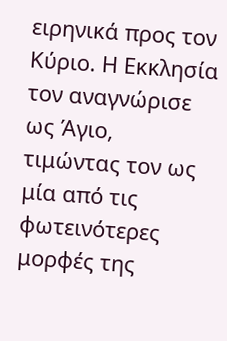ειρηνικά προς τον Κύριο. Η Εκκλησία τον αναγνώρισε ως Άγιο, τιμώντας τον ως μία από τις φωτεινότερες μορφές της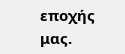εποχής μας.